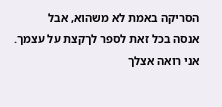הסריקה באמת לא משהוא, אבל
אנסה בכל זאת לספר לךקצת על עצמך. אני רואה אצלך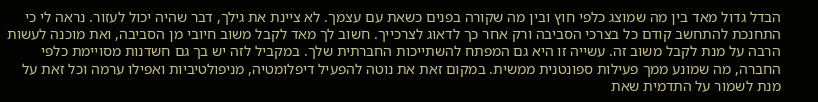הבדל גדול מאד בין מה שמוצג כלפי חוץ ובין מה שקורה בפנים כשאת עם עצמך. לא ציינת את גילך, דבר שהיה יכול לעזור. נראה לי כי התחנכת להתחשב קודם כל בצרכי הסביבה ורק אחר כך לדאוג לצרכייך. חשוב לך מאד לקבל משוב חיובי מן הסביבה, ואת מוכנה לעשות הרבה על מנת לקבל משוב זה. עשייה זו היא גם המפתח להשתייכות החברתית שלך. במקביל לזה יש בך גם חשדנות מסויימת כלפי החברה, מה שמונע ממך פעילות ספונטנית ממשית. במקום זאת את נוטה להפעיל דיפלומטיה, מניפולטיביות ואפילו ערמה וכל זאת על מנת לשמור על התדמית שאת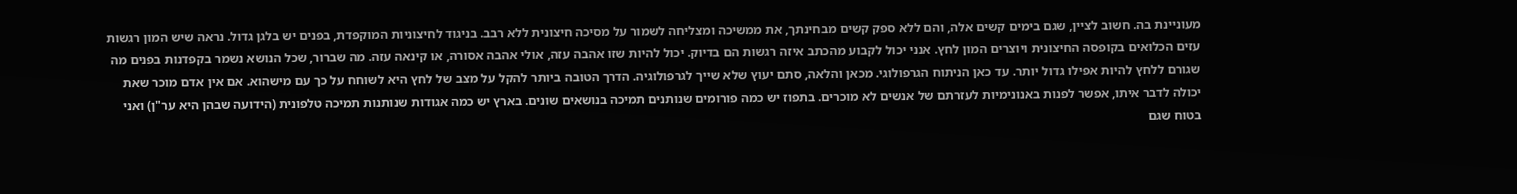מעוניינת בה. חשוב לציין, שגם בימים קשים אלה, והם ללא ספק קשים מבחינתך, את ממשיכה ומצליחה לשמור על מסיכה חיצונית ללא רבב. בניגוד לחיצוניות המוקפדת, בפנים יש בלגן גדול. נראה שיש המון רגשות עזים הכלואים בקופסה החיצונית ויוצרים המון לחץ. אנני יכול לקבוע מהכתב איזה רגשות הם בדיוק. יכול להיות שזו אהבה עזה, אולי אהבה אסורה, או קינאה עזה. מה שברור, שכל הנושא נשמר בקפדנות בפנים מה שגורם ללחץ להיות אפילו גדול יותר. עד כאן הניתוח הגרפולוגי. מכאן והלאה, סתם יעוץ שלא שייך לגרפולוגיה. הדרך הטובה ביותר להקל על מצב של לחץ היא לשוחח על כך עם מישהוא. אם אין אדם מוכר שאת יכולה לדבר איתו, אפשר לפנות באנונימיות לעזרתם של אנשים לא מוכרים. בתפוז יש כמה פורומים שנותנים תמיכה בנושאים שונים. בארץ יש כמה אגודות שנותנות תמיכה טלפונית (הידועה שבהן היא ער"ן) ואני בטוח שגם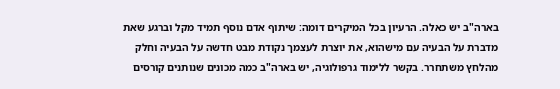בארה"ב יש כאלה. הרעיון בכל המיקרים דומה: שיתוף אדם נוסף תמיד מקל וברגע שאת מדברת על הבעיה עם מישהוא, את יוצרת לעצמך נקודת מבט חדשה על הבעיה וחלק מהלחץ משתחרר. בקשר ללימוד גרפולוגיה, יש בארה"ב כמה מכונים שנותנים קורסים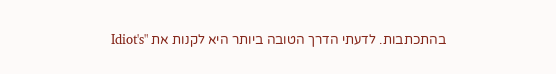בהתכתבות. לדעתי הדרך הטובה ביותר היא לקנות את "Idiot's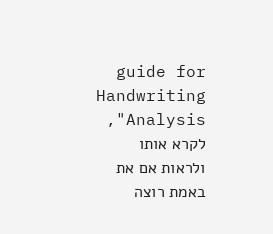guide for Handwriting Analysis", לקרא אותו ולראות אם את באמת רוצה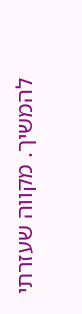להמשיך. מקווה שעזרתי